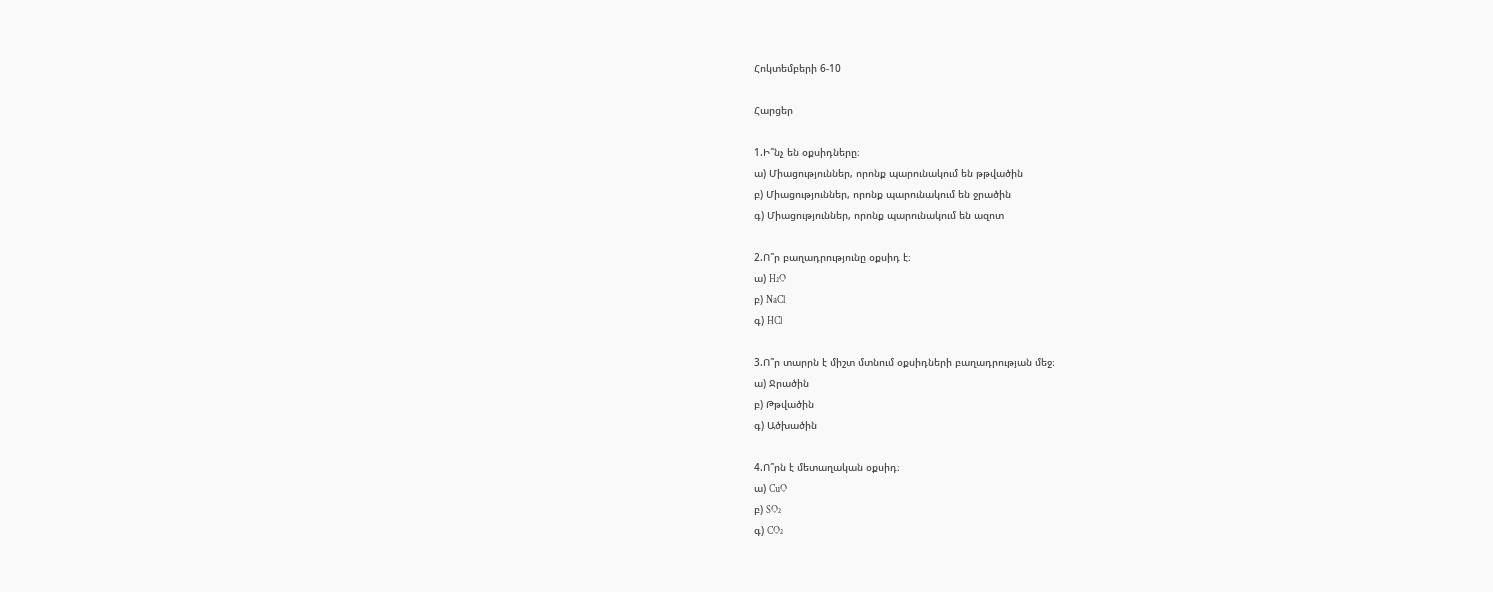Հոկտեմբերի 6-10

Հարցեր

1.Ի՞նչ են օքսիդները։
ա) Միացություններ, որոնք պարունակում են թթվածին
բ) Միացություններ, որոնք պարունակում են ջրածին
գ) Միացություններ, որոնք պարունակում են ազոտ

2.Ո՞ր բաղադրությունը օքսիդ է։
ա) H₂O
բ) NaCl
գ) HCl

3.Ո՞ր տարրն է միշտ մտնում օքսիդների բաղադրության մեջ։
ա) Ջրածին
բ) Թթվածին
գ) Ածխածին

4.Ո՞րն է մետաղական օքսիդ։
ա) CuO
բ) SO₂
գ) CO₂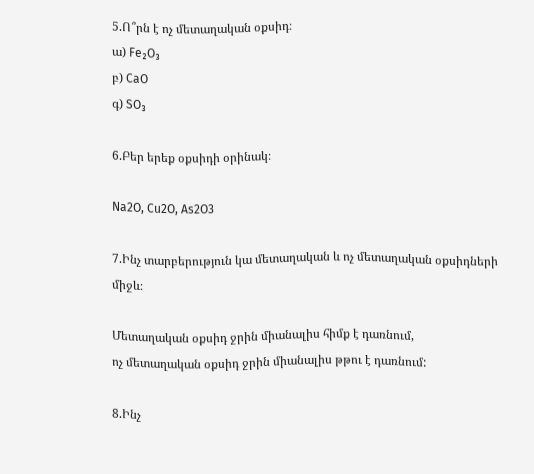5.Ո՞րն է ոչ մետաղական օքսիդ։
ա) Fe₂O₃
բ) CaO
գ) SO₃

6.Բեր երեք օքսիդի օրինակ։

Na2O, Cu2O, As2O3

7.Ինչ տարբերություն կա մետաղական և ոչ մետաղական օքսիդների միջև։

Մետաղական օքսիդ ջրին միանալիս հիմք է դառնում,
ոչ մետաղական օքսիդ ջրին միանալիս թթու է դառնում:

8.Ինչ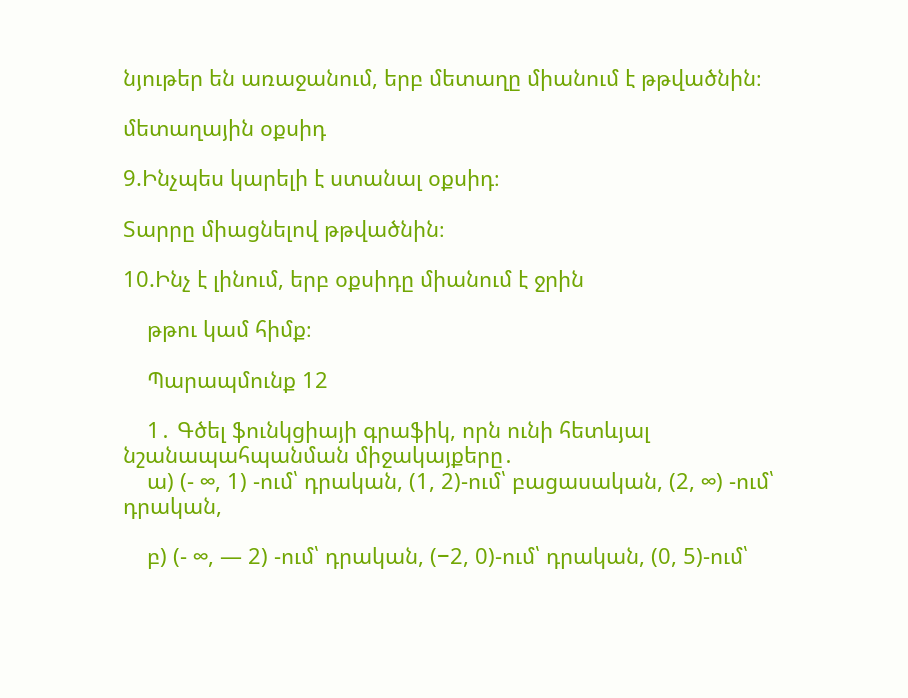նյութեր են առաջանում, երբ մետաղը միանում է թթվածնին։

մետաղային օքսիդ

9.Ինչպես կարելի է ստանալ օքսիդ։

Տարրը միացնելով թթվածնին։

10.Ինչ է լինում, երբ օքսիդը միանում է ջրին

    թթու կամ հիմք։

    Պարապմունք 12

    1․ Գծել ֆունկցիայի գրաֆիկ, որն ունի հետևյալ նշանապահպանման միջակայքերը․
    ա) (- ∞, 1) -ում՝ դրական, (1, 2)-ում՝ բացասական, (2, ∞) -ում՝ դրական,

    բ) (- ∞, — 2) -ում՝ դրական, (−2, 0)-ում՝ դրական, (0, 5)-ում՝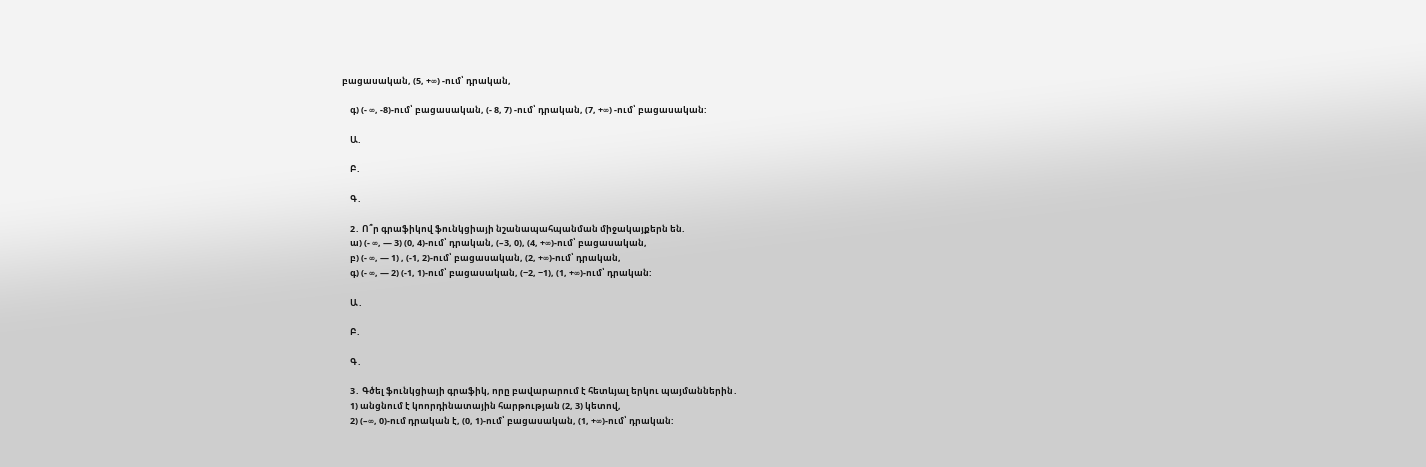բացասական, (5, +∞) -ում՝ դրական,

    գ) (- ∞, -8)-ում՝ բացասական, (- 8, 7) -ում՝ դրական, (7, +∞) -ում՝ բացասական:

    Ա.

    Բ․

    Գ․

    2․ Ո՞ր գրաֆիկով ֆունկցիայի նշանապահպանման միջակայքերն են.
    ա) (- ∞, — 3) (0, 4)-ում՝ դրական, (–3, 0), (4, +∞)-ում՝ բացասական,
    բ) (- ∞, — 1) , (-1, 2)-ում՝ բացասական, (2, +∞)-ում՝ դրական,
    գ) (- ∞, — 2) (-1, 1)-ում՝ բացասական, (−2, −1), (1, +∞)-ում՝ դրական:

    Ա․

    Բ․

    Գ․

    3․ Գծել ֆունկցիայի գրաֆիկ, որը բավարարում է հետևյալ երկու պայմաններին․
    1) անցնում է կոորդինատային հարթության (2, 3) կետով,
    2) (–∞, 0)-ում դրական է, (0, 1)-ում՝ բացասական, (1, +∞)-ում՝ դրական: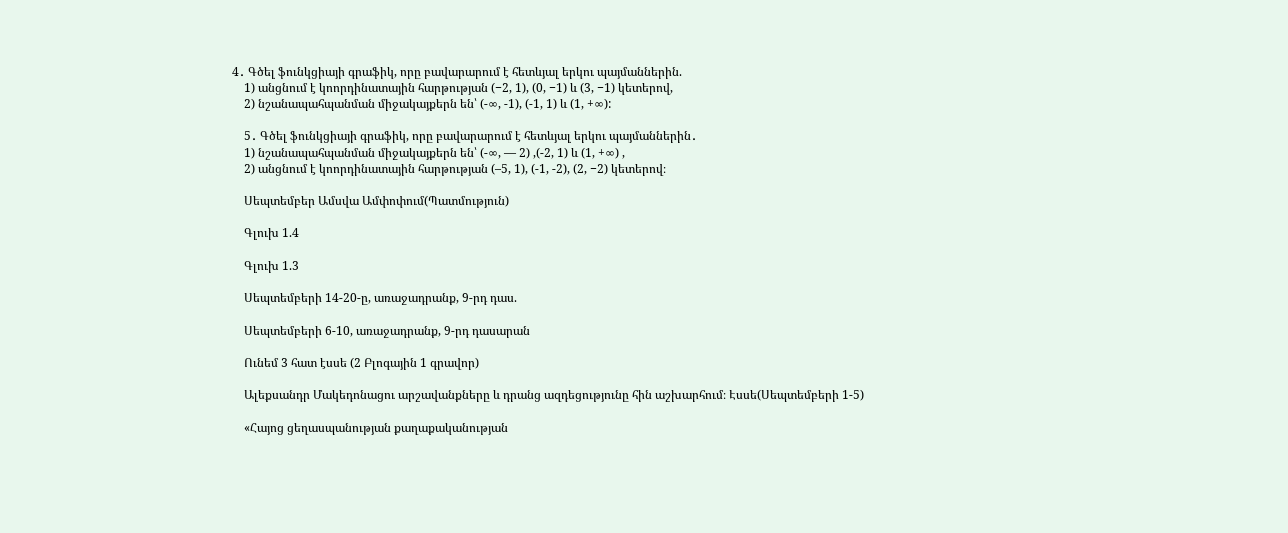4․ Գծել ֆունկցիայի գրաֆիկ, որը բավարարում է հետևյալ երկու պայմաններին.
    1) անցնում է կոորդինատային հարթության (−2, 1), (0, −1) և (3, −1) կետերով,
    2) նշանապահպանման միջակայքերն են՝ (-∞, -1), (-1, 1) և (1, +∞):

    5․ Գծել ֆունկցիայի գրաֆիկ, որը բավարարում է հետևյալ երկու պայմաններին․
    1) նշանապահպանման միջակայքերն են՝ (-∞, — 2) ,(-2, 1) և (1, +∞) ,
    2) անցնում է կոորդինատային հարթության (–5, 1), (-1, -2), (2, −2) կետերով։

    Սեպտեմբեր Ամսվա Ամփոփում(Պատմություն)

    Գլուխ 1.4

    Գլուխ 1.3

    Սեպտեմբերի 14-20-ը, առաջադրանք, 9-րդ դաս.

    Սեպտեմբերի 6-10, առաջադրանք, 9-րդ դասարան

    Ունեմ 3 հատ էսսե (2 Բլոգային 1 գրավոր)

    Ալեքսանդր Մակեդոնացու արշավանքները և դրանց ազդեցությունը հին աշխարհում։ Էսսե(Սեպտեմբերի 1-5)

    «Հայոց ցեղասպանության քաղաքականության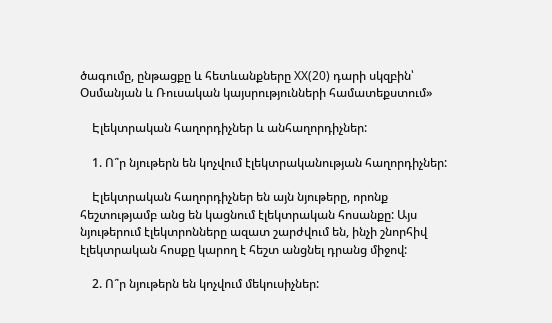ծագումը, ընթացքը և հետևանքները XX(20) դարի սկզբին՝ Օսմանյան և Ռուսական կայսրությունների համատեքստում»

    Էլեկտրական հաղորդիչներ և անհաղորդիչներ:

    1. Ո՞ր նյութերն են կոչվում էլեկտրականության հաղորդիչներ:

    Էլեկտրական հաղորդիչներ են այն նյութերը, որոնք հեշտությամբ անց են կացնում էլեկտրական հոսանքը: Այս նյութերում էլեկտրոնները ազատ շարժվում են, ինչի շնորհիվ էլեկտրական հոսքը կարող է հեշտ անցնել դրանց միջով:

    2. Ո՞ր նյութերն են կոչվում մեկուսիչներ: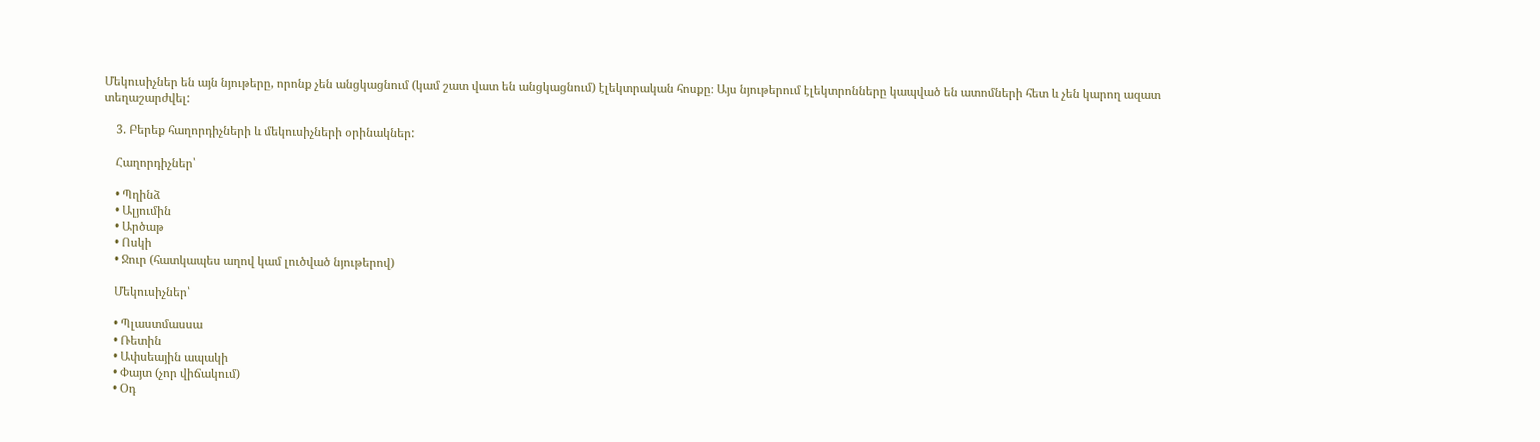Մեկուսիչներ են այն նյութերը, որոնք չեն անցկացնում (կամ շատ վատ են անցկացնում) էլեկտրական հոսքը։ Այս նյութերում էլեկտրոնները կապված են ատոմների հետ և չեն կարող ազատ տեղաշարժվել:

    3. Բերեք հաղորդիչների և մեկուսիչների օրինակներ:

    Հաղորդիչներ՝

    • Պղինձ
    • Ալյումին
    • Արծաթ
    • Ոսկի
    • Ջուր (հատկապես աղով կամ լուծված նյութերով)

    Մեկուսիչներ՝

    • Պլաստմասսա
    • Ռետին
    • Ափսեային ապակի
    • Փայտ (չոր վիճակում)
    • Օդ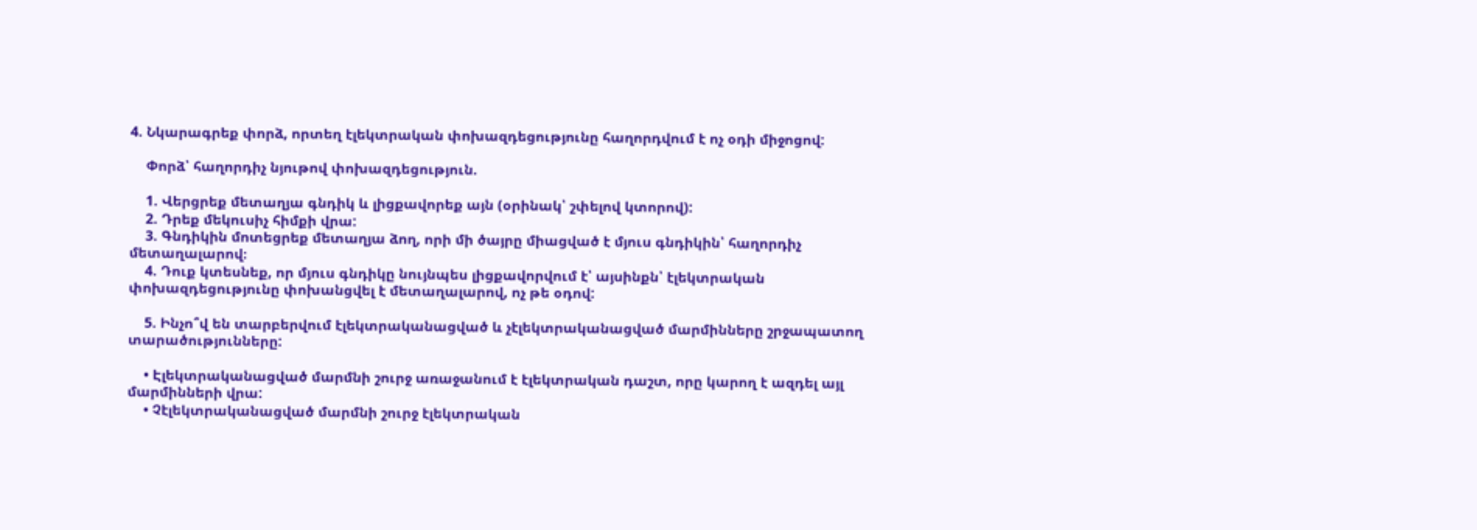4. Նկարագրեք փորձ, որտեղ էլեկտրական փոխազդեցությունը հաղորդվում է ոչ օդի միջոցով:

    Փորձ՝ հաղորդիչ նյութով փոխազդեցություն.

    1. Վերցրեք մետաղյա գնդիկ և լիցքավորեք այն (օրինակ՝ շփելով կտորով):
    2. Դրեք մեկուսիչ հիմքի վրա:
    3. Գնդիկին մոտեցրեք մետաղյա ձող, որի մի ծայրը միացված է մյուս գնդիկին՝ հաղորդիչ մետաղալարով։
    4. Դուք կտեսնեք, որ մյուս գնդիկը նույնպես լիցքավորվում է՝ այսինքն՝ էլեկտրական փոխազդեցությունը փոխանցվել է մետաղալարով, ոչ թե օդով:

    5. Ինչո՞վ են տարբերվում էլեկտրականացված և չէլեկտրականացված մարմինները շրջապատող տարածությունները:

    • Էլեկտրականացված մարմնի շուրջ առաջանում է էլեկտրական դաշտ, որը կարող է ազդել այլ մարմինների վրա:
    • Չէլեկտրականացված մարմնի շուրջ էլեկտրական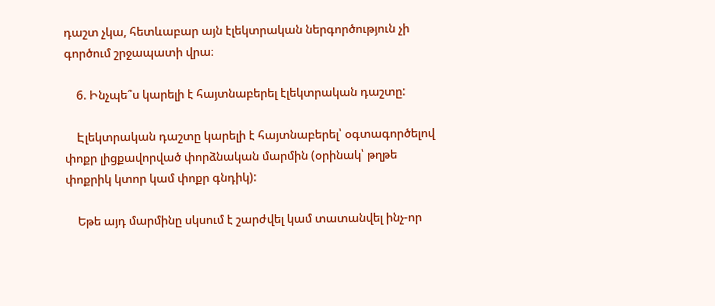դաշտ չկա, հետևաբար այն էլեկտրական ներգործություն չի գործում շրջապատի վրա։

    6. Ինչպե՞ս կարելի է հայտնաբերել էլեկտրական դաշտը:

    Էլեկտրական դաշտը կարելի է հայտնաբերել՝ օգտագործելով փոքր լիցքավորված փորձնական մարմին (օրինակ՝ թղթե փոքրիկ կտոր կամ փոքր գնդիկ):

    Եթե այդ մարմինը սկսում է շարժվել կամ տատանվել ինչ-որ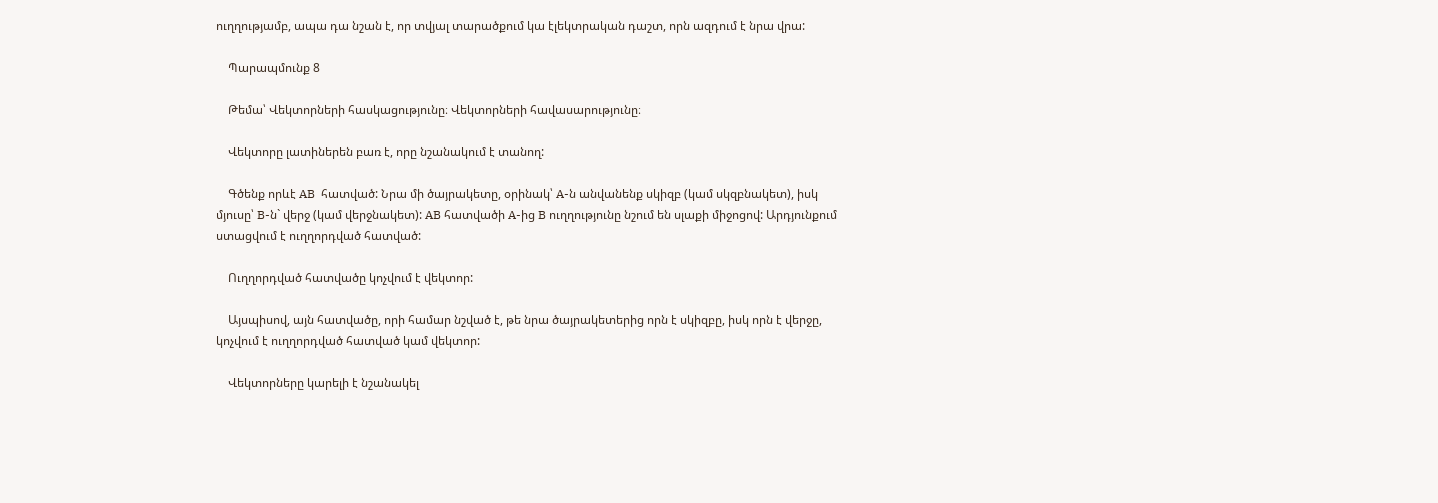ուղղությամբ, ապա դա նշան է, որ տվյալ տարածքում կա էլեկտրական դաշտ, որն ազդում է նրա վրա:

    Պարապմունք 8

    Թեմա՝ Վեկտորների հասկացությունը։ Վեկտորների հավասարությունը։

    Վեկտորը լատիներեն բառ է, որը նշանակում է տանող:

    Գծենք որևէ AB  հատված: Նրա մի ծայրակետը, օրինակ՝ A-ն անվանենք սկիզբ (կամ սկզբնակետ), իսկ մյուսը՝ B-ն` վերջ (կամ վերջնակետ): AB հատվածի A-ից B ուղղությունը նշում են սլաքի միջոցով: Արդյունքում ստացվում է ուղղորդված հատված:

    Ուղղորդված հատվածը կոչվում է վեկտոր:

    Այսպիսով, այն հատվածը, որի համար նշված է, թե նրա ծայրակետերից որն է սկիզբը, իսկ որն է վերջը, կոչվում է ուղղորդված հատված կամ վեկտոր:

    Վեկտորները կարելի է նշանակել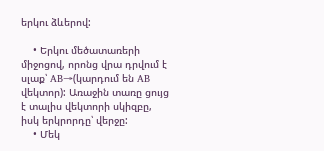երկու ձևերով:

    • Երկու մեծատառերի միջոցով, որոնց վրա դրվում է սլաք՝ AB→(կարդում են AB վեկտոր): Առաջին տառը ցույց է տալիս վեկտորի սկիզբը, իսկ երկրորդը՝ վերջը:
    • Մեկ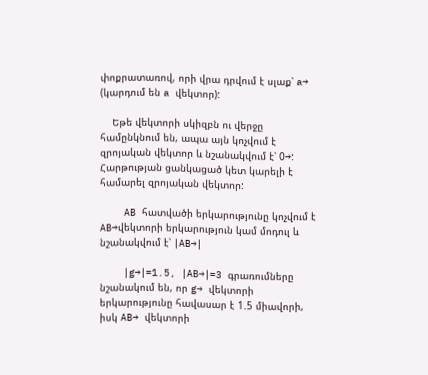փոքրատառով, որի վրա դրվում է սլաք՝ a→  (կարդում են a վեկտոր):

    Եթե վեկտորի սկիզբն ու վերջը համընկնում են, ապա այն կոչվում է զրոյական վեկտոր և նշանակվում է՝ 0→:  Հարթության ցանկացած կետ կարելի է համարել զրոյական վեկտոր:

    AB հատվածի երկարությունը կոչվում է AB→վեկտորի երկարություն կամ մոդուլ և նշանակվում է՝ ∣AB→∣

    ∣g→∣=1.5, ∣AB→∣=3 գրառումները նշանակում են, որ g→ վեկտորի երկարությունը հավասար է 1.5 միավորի, իսկ AB→ վեկտորի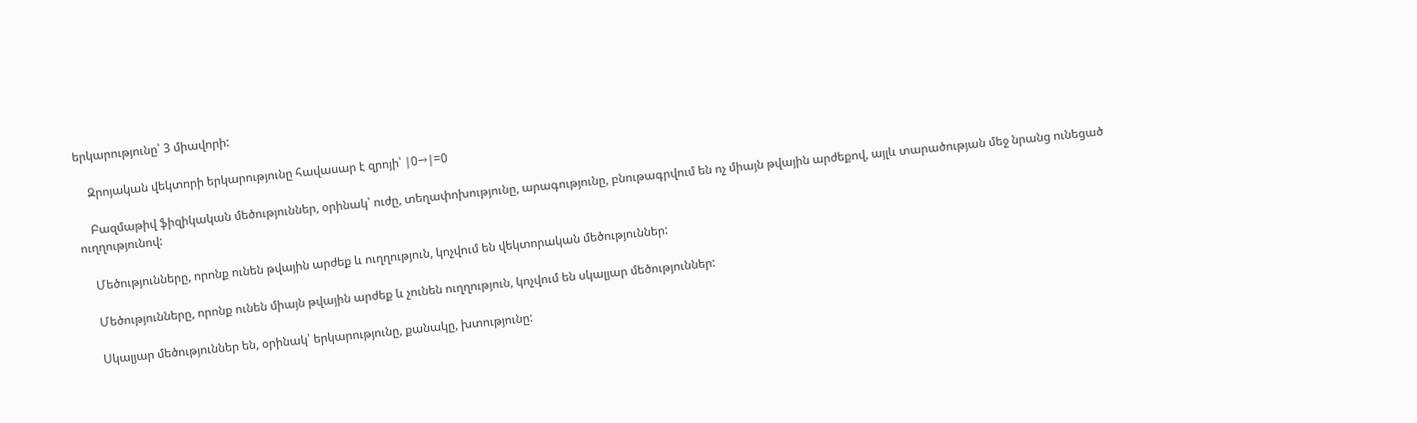երկարությունը՝ 3 միավորի:

    Զրոյական վեկտորի երկարությունը հավասար է զրոյի՝ ∣0→∣=0

    Բազմաթիվ ֆիզիկական մեծություններ, օրինակ՝ ուժը, տեղափոխությունը, արագությունը, բնութագրվում են ոչ միայն թվային արժեքով, այլև տարածության մեջ նրանց ունեցած ուղղությունով:

    Մեծությունները, որոնք ունեն թվային արժեք և ուղղություն, կոչվում են վեկտորական մեծություններ:

    Մեծությունները, որոնք ունեն միայն թվային արժեք և չունեն ուղղություն, կոչվում են սկալյար մեծություններ:

    Սկալյար մեծություններ են, օրինակ՝ երկարությունը, քանակը, խտությունը: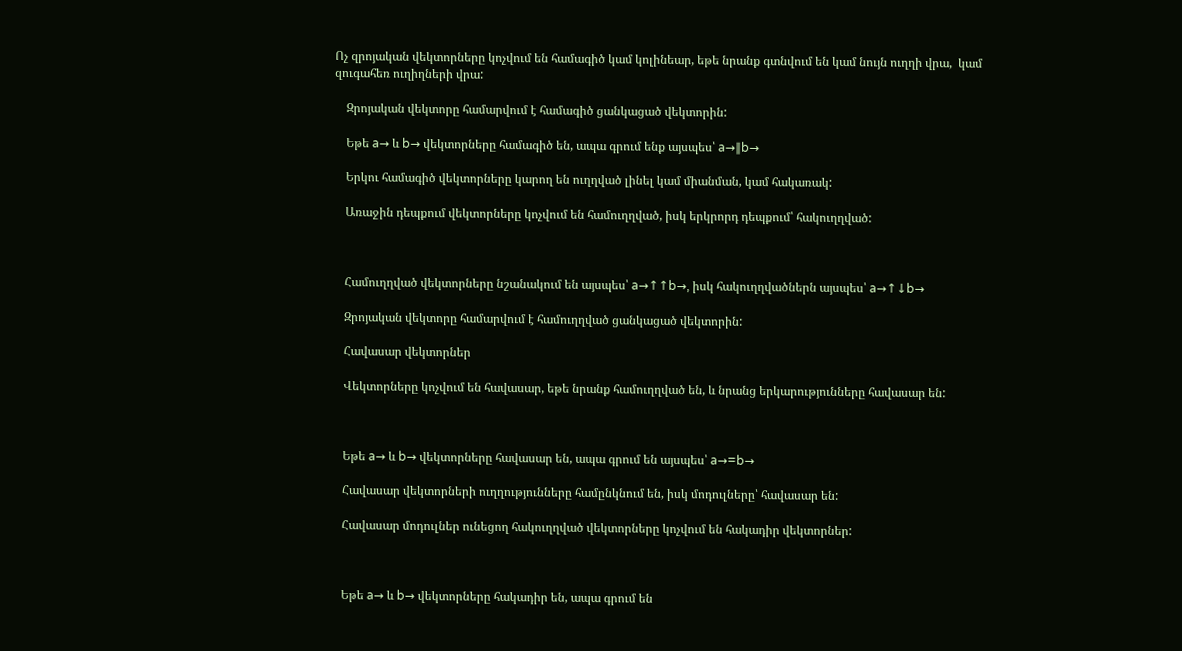Ոչ զրոյական վեկտորները կոչվում են համագիծ կամ կոլինեար, եթե նրանք գտնվում են կամ նույն ուղղի վրա,  կամ զուգահեռ ուղիղների վրա:

    Զրոյական վեկտորը համարվում է համագիծ ցանկացած վեկտորին:

    Եթե a→ և b→ վեկտորները համագիծ են, ապա գրում ենք այսպես՝ a→∥b→

    Երկու համագիծ վեկտորները կարող են ուղղված լինել կամ միանման, կամ հակառակ:

    Առաջին դեպքում վեկտորները կոչվում են համուղղված, իսկ երկրորդ դեպքում՝ հակուղղված:



    Համուղղված վեկտորները նշանակում են այսպես՝ a→↑↑b→, իսկ հակուղղվածներն այսպես՝ a→↑↓b→

    Զրոյական վեկտորը համարվում է համուղղված ցանկացած վեկտորին:

    Հավասար վեկտորներ

    Վեկտորները կոչվում են հավասար, եթե նրանք համուղղված են, և նրանց երկարությունները հավասար են:



    Եթե a→ և b→ վեկտորները հավասար են, ապա գրում են այսպես՝ a→=b→

    Հավասար վեկտորների ուղղությունները համընկնում են, իսկ մոդուլները՝ հավասար են:

    Հավասար մոդուլներ ունեցող հակուղղված վեկտորները կոչվում են հակադիր վեկտորներ:



    Եթե a→ և b→ վեկտորները հակադիր են, ապա գրում են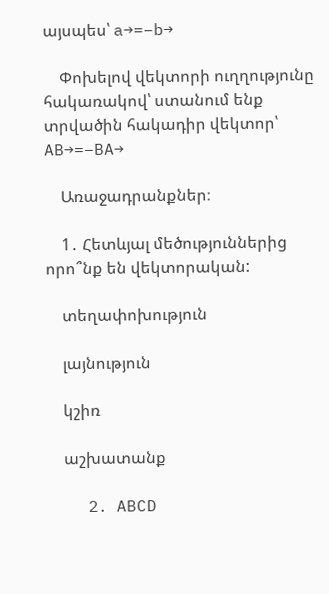այսպես՝ a→=−b→

    Փոխելով վեկտորի ուղղությունը հակառակով՝ ստանում ենք տրվածին հակադիր վեկտոր՝ AB→=−BA→

    Առաջադրանքներ։

    1․ Հետևյալ մեծություններից որո՞նք են վեկտորական:

    տեղափոխություն

    լայնություն

    կշիռ

    աշխատանք

    2․ ABCD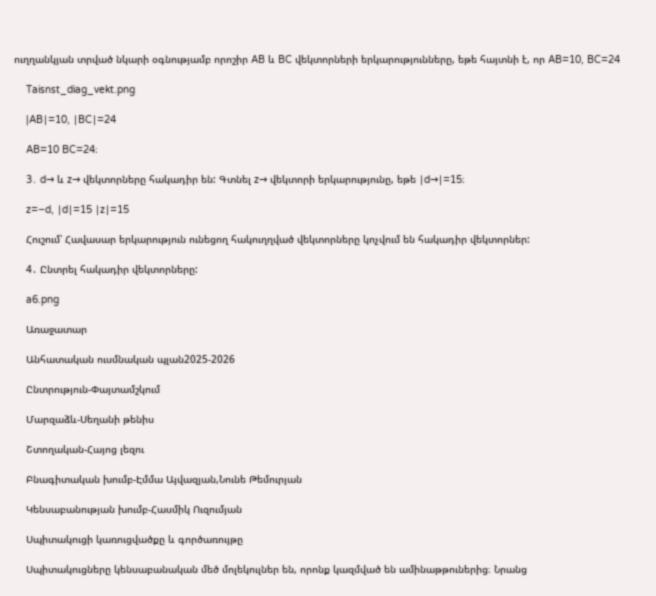ուղղանկյան տրված նկարի օգնությամբ որոշիր AB և BC վեկտորների երկարությունները, եթե հայտնի է, որ AB=10, BC=24

    Taisnst_diag_vekt.png

    |AB∣=10, ∣BC∣=24

    AB=10 BC=24։

    3․ d→ և z→ վեկտորները հակադիր են: Գտնել z→ վեկտորի երկարությունը, եթե ∣d→∣=15։

    z=−d, ∣d∣=15 ∣z∣=15

    Հուշում՝ Հավասար երկարություն ունեցող հակուղղված վեկտորները կոչվում են հակադիր վեկտորներ:

    4․ Ընտրել հակադիր վեկտորները:

    a6.png

    Առաջատար

    Անհատական ուսմնական պլան2025-2026

    Ընտրություն-Փայտամշկում

    Մարզաձև-Սեղանի թենիս

    Շտողական-Հայոց լեզու

    Բնագիտական խումբ-Էմմա Այվազյան,Նունե Թեմուրյան

    Կենսաբանության խումբ-Հասմիկ Ուզումյան

    Սպիտակուցի կառուցվածքը և գործառույթը

    Սպիտակուցները կենսաբանական մեծ մոլեկուլներ են, որոնք կազմված են ամինաթթուներից։ Նրանց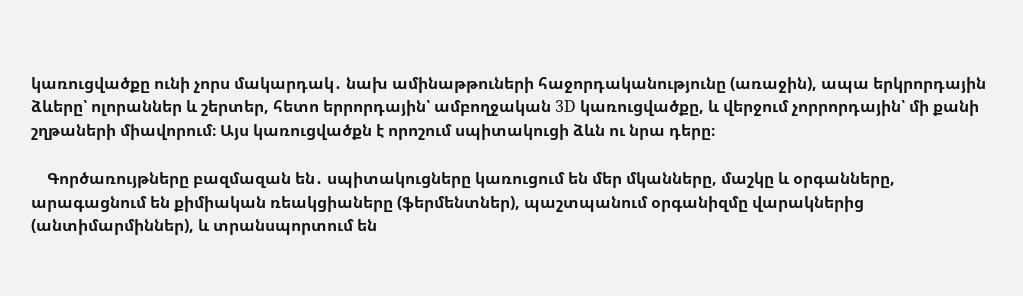կառուցվածքը ունի չորս մակարդակ․ նախ ամինաթթուների հաջորդականությունը (առաջին), ապա երկրորդային ձևերը՝ ոլորաններ և շերտեր, հետո երրորդային՝ ամբողջական 3D կառուցվածքը, և վերջում չորրորդային՝ մի քանի շղթաների միավորում։ Այս կառուցվածքն է որոշում սպիտակուցի ձևն ու նրա դերը։

    Գործառույթները բազմազան են․ սպիտակուցները կառուցում են մեր մկանները, մաշկը և օրգանները, արագացնում են քիմիական ռեակցիաները (ֆերմենտներ), պաշտպանում օրգանիզմը վարակներից (անտիմարմիններ), և տրանսպորտում են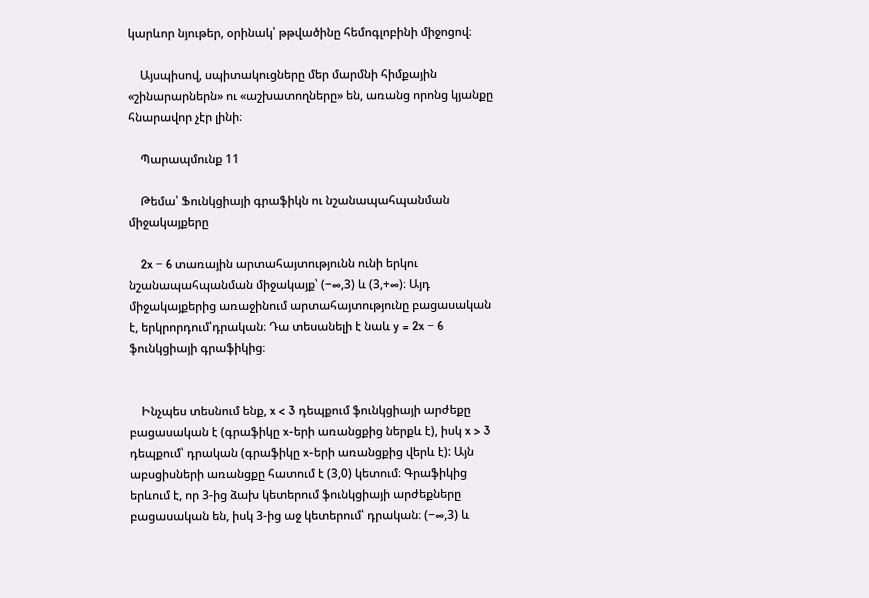կարևոր նյութեր, օրինակ՝ թթվածինը հեմոգլոբինի միջոցով։

    Այսպիսով, սպիտակուցները մեր մարմնի հիմքային «շինարարներն» ու «աշխատողները» են, առանց որոնց կյանքը հնարավոր չէր լինի։

    Պարապմունք 11

    Թեմա՝ Ֆունկցիայի գրաֆիկն ու նշանապահպանման միջակայքերը

    2x − 6 տառային արտահայտությունն ունի երկու նշանապահպանման միջակայք՝ (−∞,3) և (3,+∞)։ Այդ միջակայքերից առաջինում արտահայտությունը բացասական է, երկրորդում՝դրական։ Դա տեսանելի է նաև y = 2x − 6 ֆունկցիայի գրաֆիկից։


    Ինչպես տեսնում ենք, x < 3 դեպքում ֆունկցիայի արժեքը բացասական է (գրաֆիկը x-երի առանցքից ներքև է), իսկ x > 3 դեպքում՝ դրական (գրաֆիկը x-երի առանցքից վերև է): Այն աբսցիսների առանցքը հատում է (3,0) կետում։ Գրաֆիկից երևում է, որ 3-ից ձախ կետերում ֆունկցիայի արժեքները բացասական են, իսկ 3-ից աջ կետերում՝ դրական։ (−∞,3) և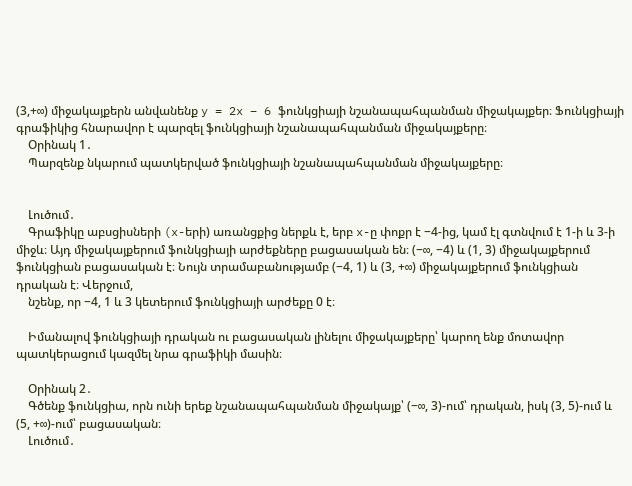(3,+∞) միջակայքերն անվանենք y = 2x − 6 ֆունկցիայի նշանապահպանման միջակայքեր։ Ֆունկցիայի գրաֆիկից հնարավոր է պարզել ֆունկցիայի նշանապահպանման միջակայքերը։
    Օրինակ 1․
    Պարզենք նկարում պատկերված ֆունկցիայի նշանապահպանման միջակայքերը։


    Լուծում․
    Գրաֆիկը աբսցիսների (x-երի) առանցքից ներքև է, երբ x-ը փոքր է −4-ից, կամ էլ գտնվում է 1-ի և 3-ի միջև։ Այդ միջակայքերում ֆունկցիայի արժեքները բացասական են։ (−∞, −4) և (1, 3) միջակայքերում ֆունկցիան բացասական է։ Նույն տրամաբանությամբ (−4, 1) և (3, +∞) միջակայքերում ֆունկցիան դրական է։ Վերջում,
    նշենք, որ −4, 1 և 3 կետերում ֆունկցիայի արժեքը 0 է։

    Իմանալով ֆունկցիայի դրական ու բացասական լինելու միջակայքերը՝ կարող ենք մոտավոր պատկերացում կազմել նրա գրաֆիկի մասին։

    Օրինակ 2․
    Գծենք ֆունկցիա, որն ունի երեք նշանապահպանման միջակայք՝ (−∞, 3)-ում՝ դրական, իսկ (3, 5)-ում և (5, +∞)-ում՝ բացասական։
    Լուծում․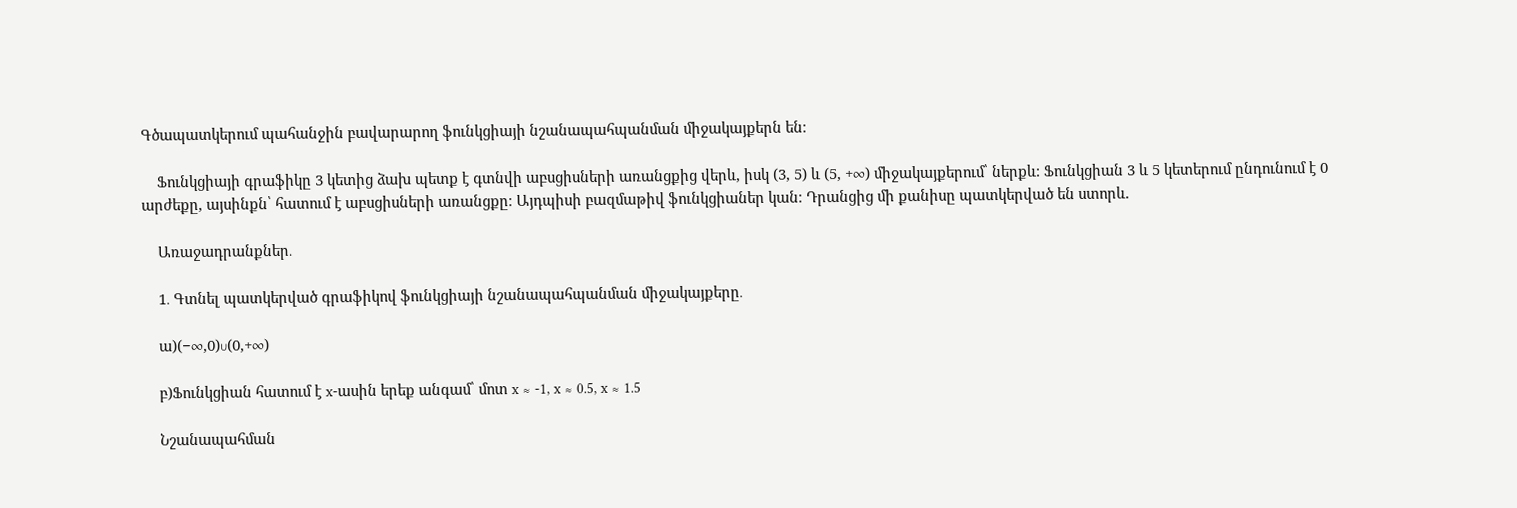Գծապատկերում պահանջին բավարարող ֆունկցիայի նշանապահպանման միջակայքերն են։

    Ֆունկցիայի գրաֆիկը 3 կետից ձախ պետք է գտնվի աբսցիսների առանցքից վերև, իսկ (3, 5) և (5, +∞) միջակայքերում՝ ներքև։ Ֆունկցիան 3 և 5 կետերում ընդունում է 0 արժեքը, այսինքն՝ հատում է աբսցիսների առանցքը։ Այդպիսի բազմաթիվ ֆունկցիաներ կան։ Դրանցից մի քանիսը պատկերված են ստորև.

    Առաջադրանքներ․

    1․ Գտնել պատկերված գրաֆիկով ֆունկցիայի նշանապահպանման միջակայքերը․

    ա)(−∞,0)∪(0,+∞)

    բ)Ֆունկցիան հատում է x-ասին երեք անգամ՝ մոտ x ≈ -1, x ≈ 0.5, x ≈ 1.5

    Նշանապահման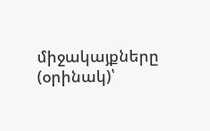միջակայքները (օրինակ)՝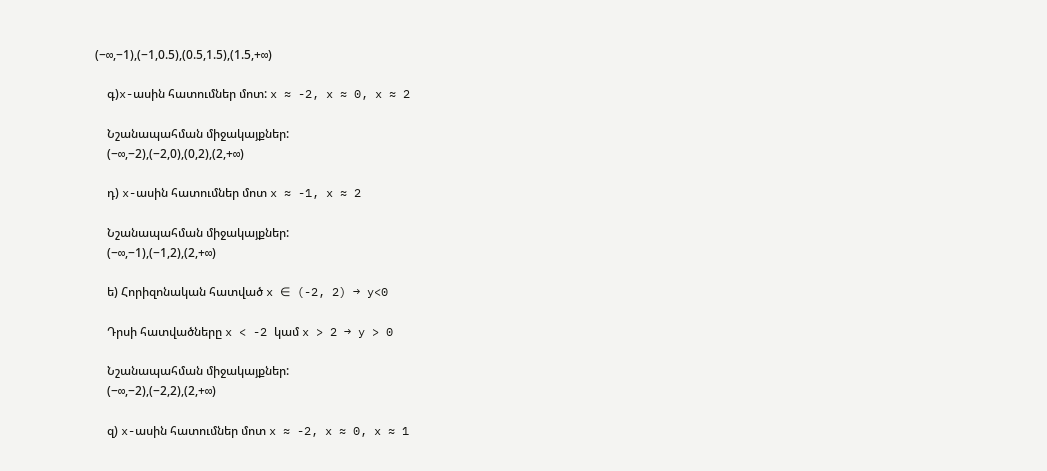(−∞,−1),(−1,0.5),(0.5,1.5),(1.5,+∞)

    գ)x-ասին հատումներ մոտ: x ≈ -2, x ≈ 0, x ≈ 2

    Նշանապահման միջակայքներ:
    (−∞,−2),(−2,0),(0,2),(2,+∞)

    դ) x-ասին հատումներ մոտ x ≈ -1, x ≈ 2

    Նշանապահման միջակայքներ:
    (−∞,−1),(−1,2),(2,+∞)

    ե) Հորիզոնական հատված x ∈ (-2, 2) → y<0

    Դրսի հատվածները x < -2 կամ x > 2 → y > 0

    Նշանապահման միջակայքներ:
    (−∞,−2),(−2,2),(2,+∞)

    զ) x-ասին հատումներ մոտ x ≈ -2, x ≈ 0, x ≈ 1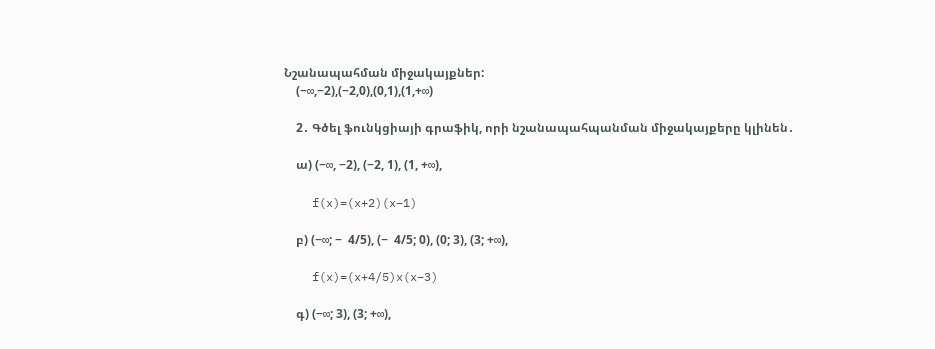Նշանապահման միջակայքներ:
    (−∞,−2),(−2,0),(0,1),(1,+∞)

    2․ Գծել ֆունկցիայի գրաֆիկ, որի նշանապահպանման միջակայքերը կլինեն․

    ա) (−∞, −2), (−2, 1), (1, +∞),

    f(x)=(x+2)(x−1)

    բ) (−∞; −  4/5), (−  4/5; 0), (0; 3), (3; +∞),

    f(x)=(x+4/5)x(x−3)

    գ) (−∞; 3), (3; +∞),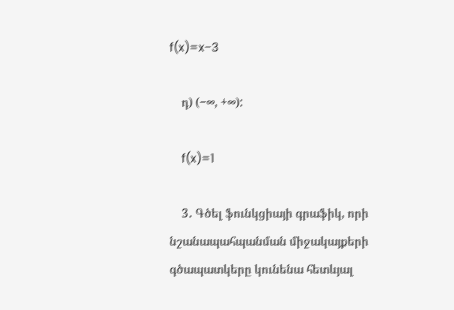f(x)=x−3

    դ) (−∞, +∞):

    f(x)=1

    3․ Գծել ֆունկցիայի գրաֆիկ, որի նշանապահպանման միջակայքերի գծապատկերը կունենա հետևյալ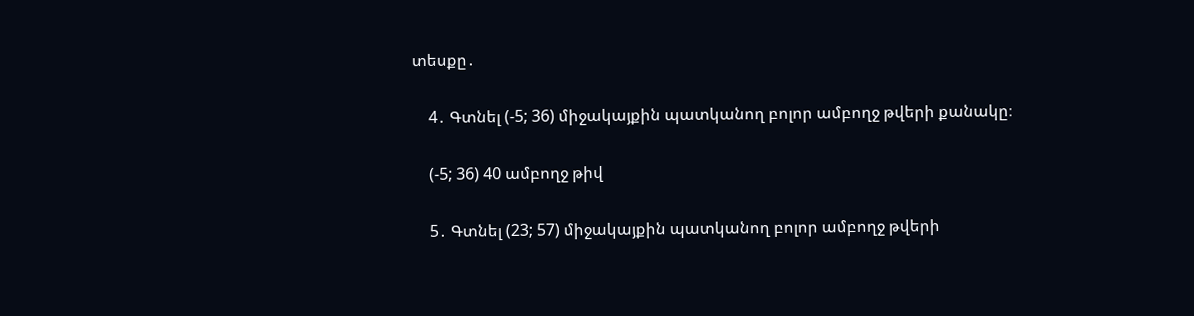տեսքը․

    4․ Գտնել (-5; 36) միջակայքին պատկանող բոլոր ամբողջ թվերի քանակը։

    (-5; 36) 40 ամբողջ թիվ

    5․ Գտնել (23; 57) միջակայքին պատկանող բոլոր ամբողջ թվերի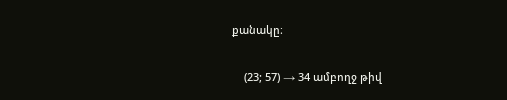քանակը։

    (23; 57) → 34 ամբողջ թիվ